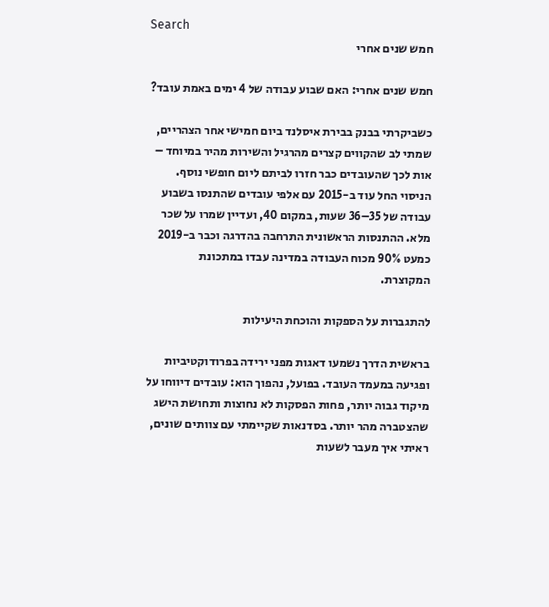Search
חמש שנים אחרי

חמש שנים אחרי: האם שבוע עבודה של 4 ימים באמת עובד?

כשביקרתי בבנק בבירת איסלנד ביום חמישי אחר הצהריים, שמתי לב שהקווים קצרים מהרגיל והשירות מהיר במיוחד – אות לכך שהעובדים כבר חזרו לביתם ליום חופשי נוסף. הניסוי החל עוד ב-2015 עם אלפי עובדים שהתנסו בשבוע עבודה של 35–36 שעות, במקום 40, ועדיין שמרו על שכר מלא. ההתנסות הראשונית התרחבה בהדרגה וכבר ב-2019 כמעט 90% מכוח העבודה במדינה עבדו במתכונת המקוצרת.

להתגברות על הספקות והוכחת היעילות

בראשית הדרך נשמעו דאגות מפני ירידה בפרודוקטיביות ופגיעה במעמד העובד. בפועל, נהפוך הוא: עובדים דיווחו על מיקוד גבוה יותר, פחות הפסקות לא נחוצות ותחושת הישג שהצטברה מהר יותר. בסדנאות שקיימתי עם צוותים שונים, ראיתי איך מעבר לשעות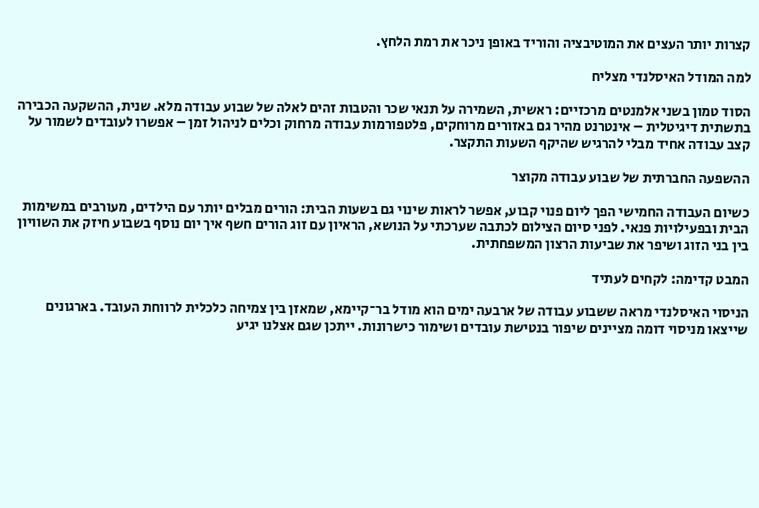קצרות יותר העצים את המוטיבציה והוריד באופן ניכר את רמת הלחץ.

למה המודל האיסלנדי מצליח

הסוד טמון בשני אלמנטים מרכזיים: ראשית, השמירה על תנאי שכר והטבות זהים לאלה של שבוע עבודה מלא. שנית, ההשקעה הכבירה בתשתית דיגיטלית – אינטרנט מהיר גם באזורים מרוחקים, פלטפורמות עבודה מרחוק וכלים לניהול זמן – אפשרו לעובדים לשמור על קצב עבודה אחיד מבלי להרגיש שהיקף השעות התקצר.

ההשפעה החברתית של שבוע עבודה מקוצר

כשיום העבודה החמישי הפך ליום פנוי קבוע, אפשר לראות שינוי גם בשעות הבית: הורים מבלים יותר עם הילדים, מעורבים במשימות הבית ובפעילויות פנאי. לפני סיום הצילום לכתבה שערכתי על הנושא, הראיון עם זוג הורים חשף איך יום נוסף בשבוע חיזק את השוויון בין בני הזוג ושיפר את שביעות הרצון המשפחתית.

המבט קדימה: לקחים לעתיד

הניסוי האיסלנדי מראה ששבוע עבודה של ארבעה ימים הוא מודל בר־קיימא, שמאזן בין צמיחה כלכלית לרווחת העובד. בארגונים שייצאו מניסוי דומה מציינים שיפור בנטישת עובדים ושימור כישרונות. ייתכן שגם אצלנו יגיע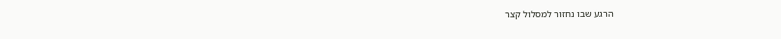הרגע שבו נחזור למסלול קצר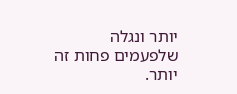יותר ונגלה שלפעמים פחות זה יותר.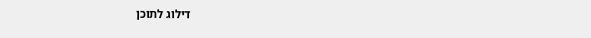דילוג לתוכן